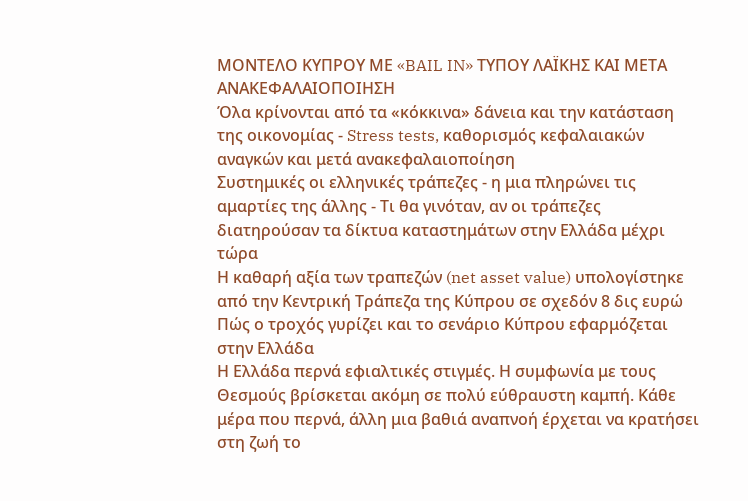ΜΟΝΤΕΛΟ ΚΥΠΡΟΥ ΜΕ «BAIL IN» ΤΥΠΟΥ ΛΑΪΚΗΣ ΚΑΙ ΜΕΤΑ ΑΝΑΚΕΦΑΛΑΙΟΠΟΙΗΣΗ
Όλα κρίνονται από τα «κόκκινα» δάνεια και την κατάσταση της οικονομίας - Stress tests, καθορισμός κεφαλαιακών αναγκών και μετά ανακεφαλαιοποίηση
Συστημικές οι ελληνικές τράπεζες - η μια πληρώνει τις αμαρτίες της άλλης - Τι θα γινόταν, αν οι τράπεζες διατηρούσαν τα δίκτυα καταστημάτων στην Ελλάδα μέχρι τώρα
Η καθαρή αξία των τραπεζών (net asset value) υπολογίστηκε από την Κεντρική Τράπεζα της Κύπρου σε σχεδόν 8 δις ευρώ
Πώς ο τροχός γυρίζει και το σενάριο Κύπρου εφαρμόζεται στην Ελλάδα
Η Ελλάδα περνά εφιαλτικές στιγμές. Η συμφωνία με τους Θεσμούς βρίσκεται ακόμη σε πολύ εύθραυστη καμπή. Κάθε μέρα που περνά, άλλη μια βαθιά αναπνοή έρχεται να κρατήσει στη ζωή το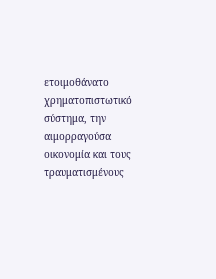ετοιμοθάνατο χρηματοπιστωτικό σύστημα, την αιμορραγούσα οικονομία και τους τραυματισμένους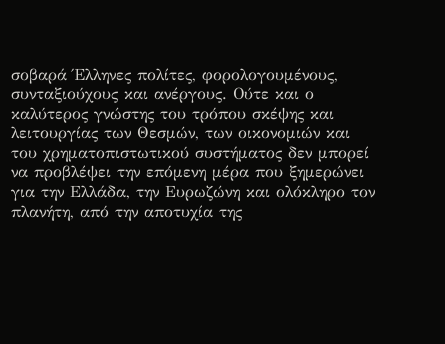σοβαρά Έλληνες πολίτες, φορολογουμένους, συνταξιούχους και ανέργους. Ούτε και ο καλύτερος γνώστης του τρόπου σκέψης και λειτουργίας των Θεσμών, των οικονομιών και του χρηματοπιστωτικού συστήματος δεν μπορεί να προβλέψει την επόμενη μέρα που ξημερώνει για την Ελλάδα, την Ευρωζώνη και ολόκληρο τον πλανήτη, από την αποτυχία της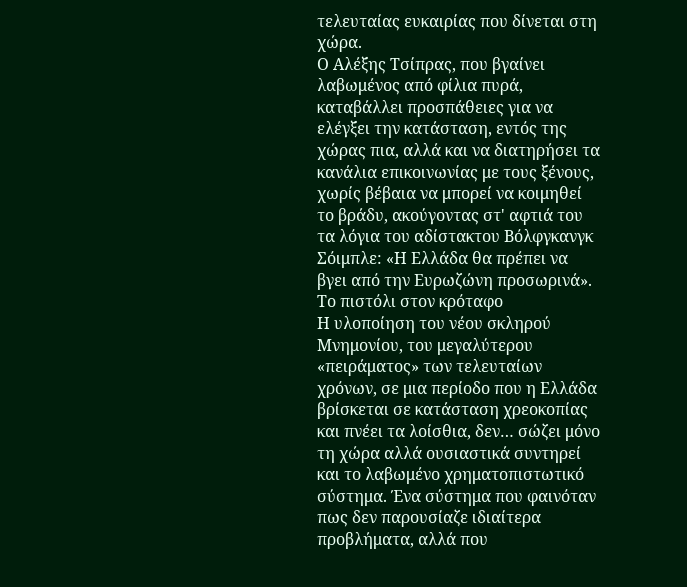τελευταίας ευκαιρίας που δίνεται στη χώρα.
Ο Αλέξης Τσίπρας, που βγαίνει λαβωμένος από φίλια πυρά, καταβάλλει προσπάθειες για να ελέγξει την κατάσταση, εντός της χώρας πια, αλλά και να διατηρήσει τα κανάλια επικοινωνίας με τους ξένους, χωρίς βέβαια να μπορεί να κοιμηθεί το βράδυ, ακούγοντας στ' αφτιά του τα λόγια του αδίστακτου Βόλφγκανγκ Σόιμπλε: «Η Ελλάδα θα πρέπει να βγει από την Ευρωζώνη προσωρινά».
Το πιστόλι στον κρόταφο
Η υλοποίηση του νέου σκληρού Μνημονίου, του μεγαλύτερου «πειράματος» των τελευταίων χρόνων, σε μια περίοδο που η Ελλάδα βρίσκεται σε κατάσταση χρεοκοπίας και πνέει τα λοίσθια, δεν… σώζει μόνο τη χώρα αλλά ουσιαστικά συντηρεί και το λαβωμένο χρηματοπιστωτικό σύστημα. Ένα σύστημα που φαινόταν πως δεν παρουσίαζε ιδιαίτερα προβλήματα, αλλά που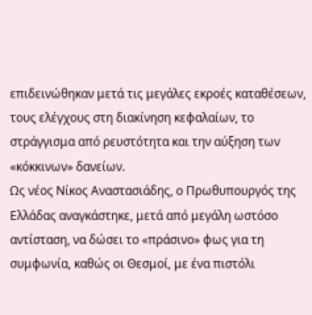επιδεινώθηκαν μετά τις μεγάλες εκροές καταθέσεων, τους ελέγχους στη διακίνηση κεφαλαίων, το στράγγισμα από ρευστότητα και την αύξηση των «κόκκινων» δανείων.
Ως νέος Νίκος Αναστασιάδης, ο Πρωθυπουργός της Ελλάδας αναγκάστηκε, μετά από μεγάλη ωστόσο αντίσταση, να δώσει το «πράσινο» φως για τη συμφωνία, καθώς οι Θεσμοί, με ένα πιστόλι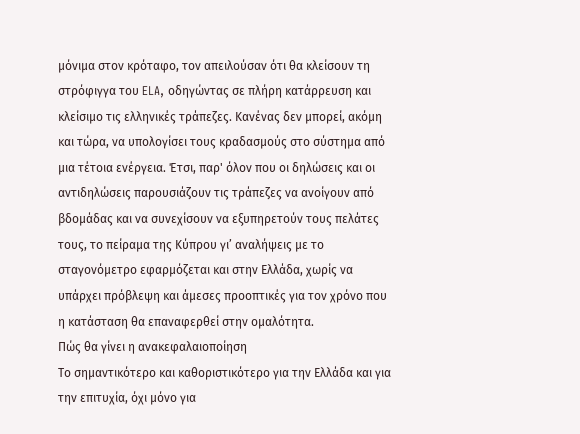μόνιμα στον κρόταφο, τον απειλούσαν ότι θα κλείσουν τη στρόφιγγα του ELA, οδηγώντας σε πλήρη κατάρρευση και κλείσιμο τις ελληνικές τράπεζες. Κανένας δεν μπορεί, ακόμη και τώρα, να υπολογίσει τους κραδασμούς στο σύστημα από μια τέτοια ενέργεια. Έτσι, παρ' όλον που οι δηλώσεις και οι αντιδηλώσεις παρουσιάζουν τις τράπεζες να ανοίγουν από βδομάδας και να συνεχίσουν να εξυπηρετούν τους πελάτες τους, το πείραμα της Κύπρου γι’ αναλήψεις με το σταγονόμετρο εφαρμόζεται και στην Ελλάδα, χωρίς να υπάρχει πρόβλεψη και άμεσες προοπτικές για τον χρόνο που η κατάσταση θα επαναφερθεί στην ομαλότητα.
Πώς θα γίνει η ανακεφαλαιοποίηση
Το σημαντικότερο και καθοριστικότερο για την Ελλάδα και για την επιτυχία, όχι μόνο για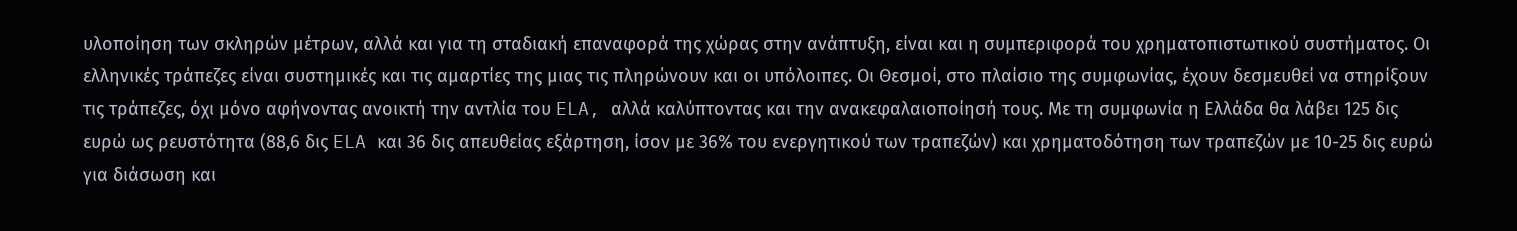υλοποίηση των σκληρών μέτρων, αλλά και για τη σταδιακή επαναφορά της χώρας στην ανάπτυξη, είναι και η συμπεριφορά του χρηματοπιστωτικού συστήματος. Οι ελληνικές τράπεζες είναι συστημικές και τις αμαρτίες της μιας τις πληρώνουν και οι υπόλοιπες. Οι Θεσμοί, στο πλαίσιο της συμφωνίας, έχουν δεσμευθεί να στηρίξουν τις τράπεζες, όχι μόνο αφήνοντας ανοικτή την αντλία του ELA, αλλά καλύπτοντας και την ανακεφαλαιοποίησή τους. Με τη συμφωνία η Ελλάδα θα λάβει 125 δις ευρώ ως ρευστότητα (88,6 δις ELA και 36 δις απευθείας εξάρτηση, ίσον με 36% του ενεργητικού των τραπεζών) και χρηματοδότηση των τραπεζών με 10-25 δις ευρώ για διάσωση και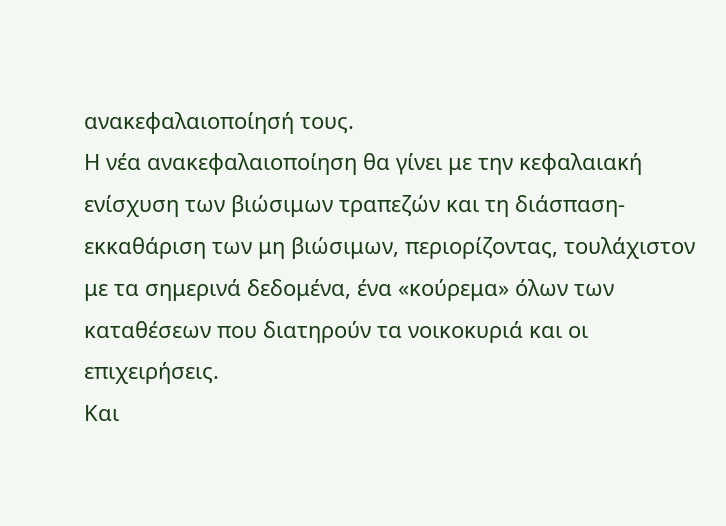ανακεφαλαιοποίησή τους.
Η νέα ανακεφαλαιοποίηση θα γίνει με την κεφαλαιακή ενίσχυση των βιώσιμων τραπεζών και τη διάσπαση-εκκαθάριση των μη βιώσιμων, περιορίζοντας, τουλάχιστον με τα σημερινά δεδομένα, ένα «κούρεμα» όλων των καταθέσεων που διατηρούν τα νοικοκυριά και οι επιχειρήσεις.
Και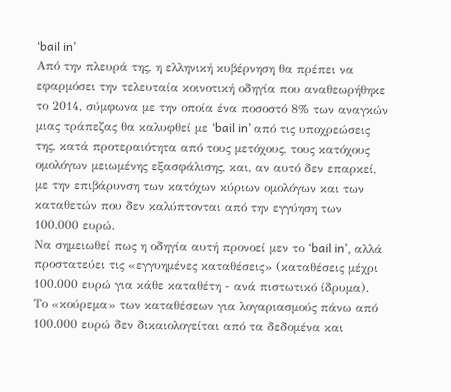‘bail in’
Από την πλευρά της, η ελληνική κυβέρνηση θα πρέπει να εφαρμόσει την τελευταία κοινοτική οδηγία που αναθεωρήθηκε το 2014, σύμφωνα με την οποία ένα ποσοστό 8% των αναγκών μιας τράπεζας θα καλυφθεί με ‘bail in’ από τις υποχρεώσεις της, κατά προτεραιότητα από τους μετόχους, τους κατόχους ομολόγων μειωμένης εξασφάλισης, και, αν αυτό δεν επαρκεί, με την επιβάρυνση των κατόχων κύριων ομολόγων και των καταθετών που δεν καλύπτονται από την εγγύηση των 100.000 ευρώ.
Να σημειωθεί πως η οδηγία αυτή προνοεί μεν το ‘bail in’, αλλά προστατεύει τις «εγγυημένες καταθέσεις» (καταθέσεις μέχρι 100.000 ευρώ για κάθε καταθέτη - ανά πιστωτικό ίδρυμα). Το «κούρεμα» των καταθέσεων για λογαριασμούς πάνω από 100.000 ευρώ δεν δικαιολογείται από τα δεδομένα και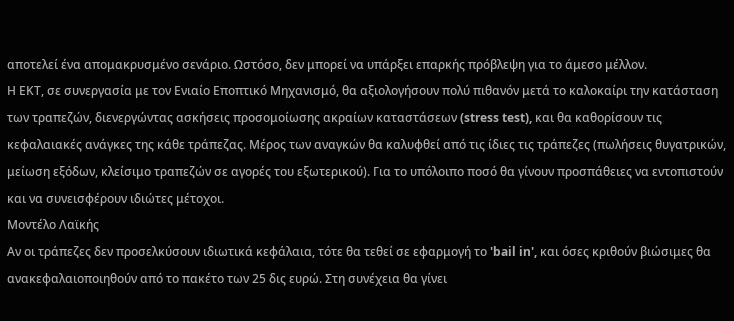αποτελεί ένα απομακρυσμένο σενάριο. Ωστόσο, δεν μπορεί να υπάρξει επαρκής πρόβλεψη για το άμεσο μέλλον.
Η ΕΚΤ, σε συνεργασία με τον Ενιαίο Εποπτικό Μηχανισμό, θα αξιολογήσουν πολύ πιθανόν μετά το καλοκαίρι την κατάσταση των τραπεζών, διενεργώντας ασκήσεις προσομοίωσης ακραίων καταστάσεων (stress test), και θα καθορίσουν τις κεφαλαιακές ανάγκες της κάθε τράπεζας. Μέρος των αναγκών θα καλυφθεί από τις ίδιες τις τράπεζες (πωλήσεις θυγατρικών, μείωση εξόδων, κλείσιμο τραπεζών σε αγορές του εξωτερικού). Για το υπόλοιπο ποσό θα γίνουν προσπάθειες να εντοπιστούν και να συνεισφέρουν ιδιώτες μέτοχοι.
Μοντέλο Λαϊκής
Αν οι τράπεζες δεν προσελκύσουν ιδιωτικά κεφάλαια, τότε θα τεθεί σε εφαρμογή το 'bail in', και όσες κριθούν βιώσιμες θα ανακεφαλαιοποιηθούν από το πακέτο των 25 δις ευρώ. Στη συνέχεια θα γίνει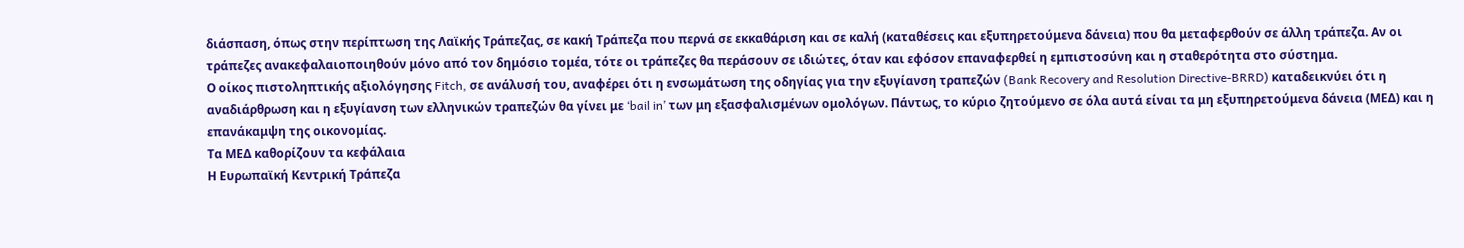διάσπαση, όπως στην περίπτωση της Λαϊκής Τράπεζας, σε κακή Τράπεζα που περνά σε εκκαθάριση και σε καλή (καταθέσεις και εξυπηρετούμενα δάνεια) που θα μεταφερθούν σε άλλη τράπεζα. Αν οι τράπεζες ανακεφαλαιοποιηθούν μόνο από τον δημόσιο τομέα, τότε οι τράπεζες θα περάσουν σε ιδιώτες, όταν και εφόσον επαναφερθεί η εμπιστοσύνη και η σταθερότητα στο σύστημα.
Ο οίκος πιστοληπτικής αξιολόγησης Fitch, σε ανάλυσή του, αναφέρει ότι η ενσωμάτωση της οδηγίας για την εξυγίανση τραπεζών (Bank Recovery and Resolution Directive-BRRD) καταδεικνύει ότι η αναδιάρθρωση και η εξυγίανση των ελληνικών τραπεζών θα γίνει με ‘bail in’ των μη εξασφαλισμένων ομολόγων. Πάντως, το κύριο ζητούμενο σε όλα αυτά είναι τα μη εξυπηρετούμενα δάνεια (ΜΕΔ) και η επανάκαμψη της οικονομίας.
Τα ΜΕΔ καθορίζουν τα κεφάλαια
Η Ευρωπαϊκή Κεντρική Τράπεζα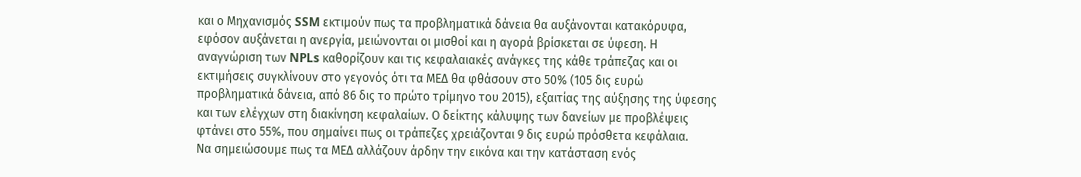και ο Μηχανισμός SSM εκτιμούν πως τα προβληματικά δάνεια θα αυξάνονται κατακόρυφα, εφόσον αυξάνεται η ανεργία, μειώνονται οι μισθοί και η αγορά βρίσκεται σε ύφεση. Η αναγνώριση των NPLs καθορίζουν και τις κεφαλαιακές ανάγκες της κάθε τράπεζας και οι εκτιμήσεις συγκλίνουν στο γεγονός ότι τα ΜΕΔ θα φθάσουν στο 50% (105 δις ευρώ προβληματικά δάνεια, από 86 δις το πρώτο τρίμηνο του 2015), εξαιτίας της αύξησης της ύφεσης και των ελέγχων στη διακίνηση κεφαλαίων. Ο δείκτης κάλυψης των δανείων με προβλέψεις φτάνει στο 55%, που σημαίνει πως οι τράπεζες χρειάζονται 9 δις ευρώ πρόσθετα κεφάλαια.
Να σημειώσουμε πως τα ΜΕΔ αλλάζουν άρδην την εικόνα και την κατάσταση ενός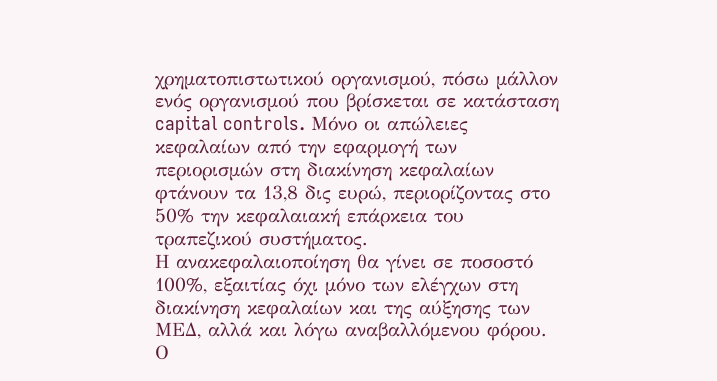χρηματοπιστωτικού οργανισμού, πόσω μάλλον ενός οργανισμού που βρίσκεται σε κατάσταση capital controls. Μόνο οι απώλειες κεφαλαίων από την εφαρμογή των περιορισμών στη διακίνηση κεφαλαίων φτάνουν τα 13,8 δις ευρώ, περιορίζοντας στο 50% την κεφαλαιακή επάρκεια του τραπεζικού συστήματος.
Η ανακεφαλαιοποίηση θα γίνει σε ποσοστό 100%, εξαιτίας όχι μόνο των ελέγχων στη διακίνηση κεφαλαίων και της αύξησης των ΜΕΔ, αλλά και λόγω αναβαλλόμενου φόρου. Ο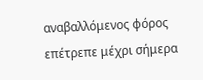αναβαλλόμενος φόρος επέτρεπε μέχρι σήμερα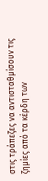στις τράπεζες να αντισταθμίσουν τις ζημίες από τα κέρδη των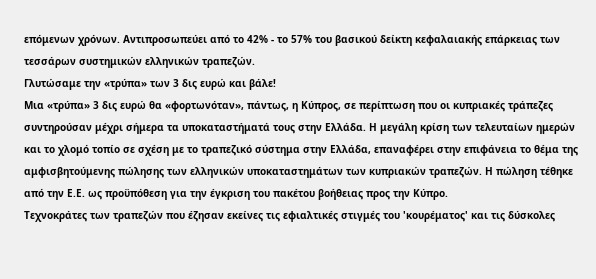επόμενων χρόνων. Αντιπροσωπεύει από το 42% - το 57% του βασικού δείκτη κεφαλαιακής επάρκειας των τεσσάρων συστημικών ελληνικών τραπεζών.
Γλυτώσαμε την «τρύπα» των 3 δις ευρώ και βάλε!
Μια «τρύπα» 3 δις ευρώ θα «φορτωνόταν», πάντως, η Κύπρος, σε περίπτωση που οι κυπριακές τράπεζες συντηρούσαν μέχρι σήμερα τα υποκαταστήματά τους στην Ελλάδα. Η μεγάλη κρίση των τελευταίων ημερών και το χλομό τοπίο σε σχέση με το τραπεζικό σύστημα στην Ελλάδα, επαναφέρει στην επιφάνεια το θέμα της αμφισβητούμενης πώλησης των ελληνικών υποκαταστημάτων των κυπριακών τραπεζών. Η πώληση τέθηκε από την Ε.Ε. ως προϋπόθεση για την έγκριση του πακέτου βοήθειας προς την Κύπρο.
Τεχνοκράτες των τραπεζών που έζησαν εκείνες τις εφιαλτικές στιγμές του 'κουρέματος' και τις δύσκολες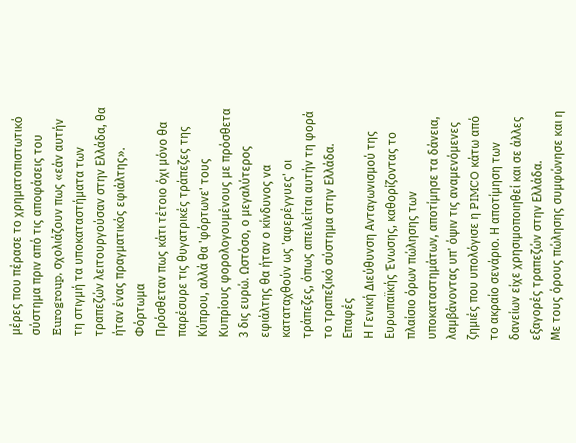μέρες που πέρασε το χρηματοπιστωτικό σύστημα πριν από τις αποφάσεις του Eurogroup, σχολιάζουν πως «εάν αυτήν τη στιγμή τα υποκαταστήματα των τραπεζών λειτουργούσαν στην Ελλάδα, θα ήταν ένας πραγματικός εφιάλτης».
Φόρτωμα
Πρόσθεταν πως κάτι τέτοιο όχι μόνο θα παρέσυρε τις θυγατρικές τράπεζες της Κύπρου, αλλά θα 'φόρτωνε' τους Κυπρίους φορολογουμένους με πρόσθετα 3 δις ευρώ. Ωστόσο, ο μεγαλύτερος εφιάλτης θα ήταν ο κίνδυνος να καταταχθούν ως 'αφερέγγυες' οι τράπεζες, όπως απειλείται αυτήν τη φορά το τραπεζικό σύστημα στην Ελλάδα.
Επαφές
Η Γενική Διεύθυνση Ανταγωνισμού της Ευρωπαϊκής Ένωσης, καθορίζοντας το πλαίσιο όρων πώλησης των υποκαταστημάτων, αποτίμησε τα δάνεια, λαμβάνοντας υπ' όψιν τις αναμενόμενες ζημιές που υπολόγισε η PIMCO κάτω από το ακραίο σενάριο. Η αποτίμηση των δανείων είχε χρησιμοποιηθεί και σε άλλες εξαγορές τραπεζών στην Ελλάδα.
Με τους όρους πώλησης συμφώνησε και η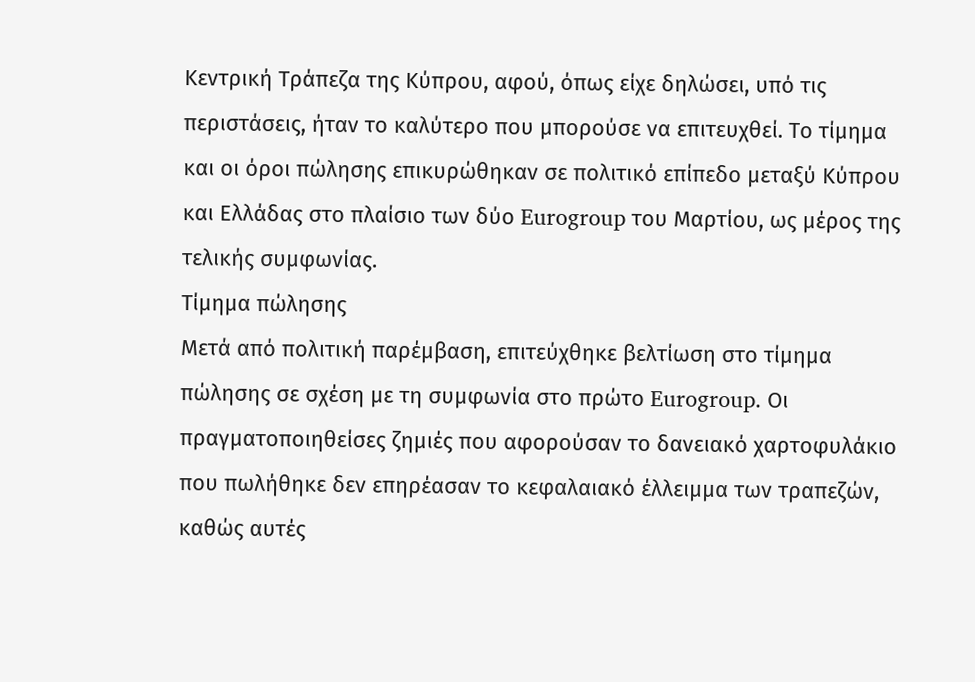Κεντρική Τράπεζα της Κύπρου, αφού, όπως είχε δηλώσει, υπό τις περιστάσεις, ήταν το καλύτερο που μπορούσε να επιτευχθεί. Το τίμημα και οι όροι πώλησης επικυρώθηκαν σε πολιτικό επίπεδο μεταξύ Κύπρου και Ελλάδας στο πλαίσιο των δύο Eurogroup του Μαρτίου, ως μέρος της τελικής συμφωνίας.
Τίμημα πώλησης
Μετά από πολιτική παρέμβαση, επιτεύχθηκε βελτίωση στο τίμημα πώλησης σε σχέση με τη συμφωνία στο πρώτο Eurogroup. Οι πραγματοποιηθείσες ζημιές που αφορούσαν το δανειακό χαρτοφυλάκιο που πωλήθηκε δεν επηρέασαν το κεφαλαιακό έλλειμμα των τραπεζών, καθώς αυτές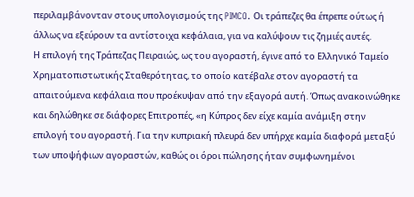περιλαμβάνονταν στους υπολογισμούς της PIMCO. Οι τράπεζες θα έπρεπε ούτως ή άλλως να εξεύρουν τα αντίστοιχα κεφάλαια, για να καλύψουν τις ζημιές αυτές.
Η επιλογή της Τράπεζας Πειραιώς, ως του αγοραστή, έγινε από το Ελληνικό Ταμείο Χρηματοπιστωτικής Σταθερότητας, το οποίο κατέβαλε στον αγοραστή τα απαιτούμενα κεφάλαια που προέκυψαν από την εξαγορά αυτή. Όπως ανακοινώθηκε και δηλώθηκε σε διάφορες Επιτροπές, «η Κύπρος δεν είχε καμία ανάμιξη στην επιλογή του αγοραστή. Για την κυπριακή πλευρά δεν υπήρχε καμία διαφορά μεταξύ των υποψήφιων αγοραστών, καθώς οι όροι πώλησης ήταν συμφωνημένοι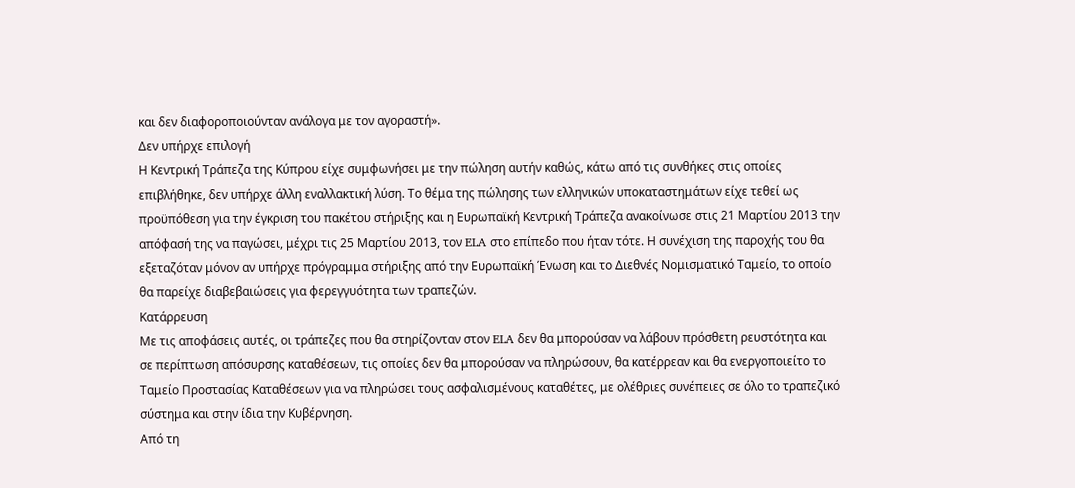και δεν διαφοροποιούνταν ανάλογα με τον αγοραστή».
Δεν υπήρχε επιλογή
Η Κεντρική Tράπεζα της Κύπρου είχε συμφωνήσει με την πώληση αυτήν καθώς, κάτω από τις συνθήκες στις οποίες επιβλήθηκε, δεν υπήρχε άλλη εναλλακτική λύση. Το θέμα της πώλησης των ελληνικών υποκαταστημάτων είχε τεθεί ως προϋπόθεση για την έγκριση του πακέτου στήριξης και η Ευρωπαϊκή Κεντρική Τράπεζα ανακοίνωσε στις 21 Μαρτίου 2013 την απόφασή της να παγώσει, μέχρι τις 25 Μαρτίου 2013, τον ELA στο επίπεδο που ήταν τότε. Η συνέχιση της παροχής του θα εξεταζόταν μόνον αν υπήρχε πρόγραμμα στήριξης από την Ευρωπαϊκή Ένωση και το Διεθνές Νομισματικό Ταμείο, το οποίο θα παρείχε διαβεβαιώσεις για φερεγγυότητα των τραπεζών.
Κατάρρευση
Με τις αποφάσεις αυτές, οι τράπεζες που θα στηρίζονταν στον ELA δεν θα μπορούσαν να λάβουν πρόσθετη ρευστότητα και σε περίπτωση απόσυρσης καταθέσεων, τις οποίες δεν θα μπορούσαν να πληρώσουν, θα κατέρρεαν και θα ενεργοποιείτο το Ταμείο Προστασίας Καταθέσεων για να πληρώσει τους ασφαλισμένους καταθέτες, με ολέθριες συνέπειες σε όλο το τραπεζικό σύστημα και στην ίδια την Κυβέρνηση.
Από τη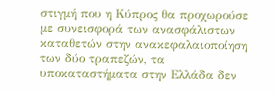στιγμή που η Κύπρος θα προχωρούσε με συνεισφορά των ανασφάλιστων καταθετών στην ανακεφαλαιοποίηση των δύο τραπεζών, τα υποκαταστήματα στην Ελλάδα δεν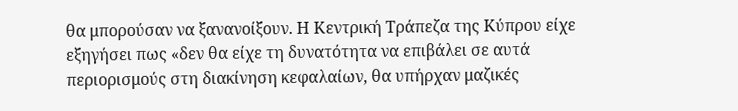θα μπορούσαν να ξανανοίξουν. Η Κεντρική Τράπεζα της Κύπρου είχε εξηγήσει πως «δεν θα είχε τη δυνατότητα να επιβάλει σε αυτά περιορισμούς στη διακίνηση κεφαλαίων, θα υπήρχαν μαζικές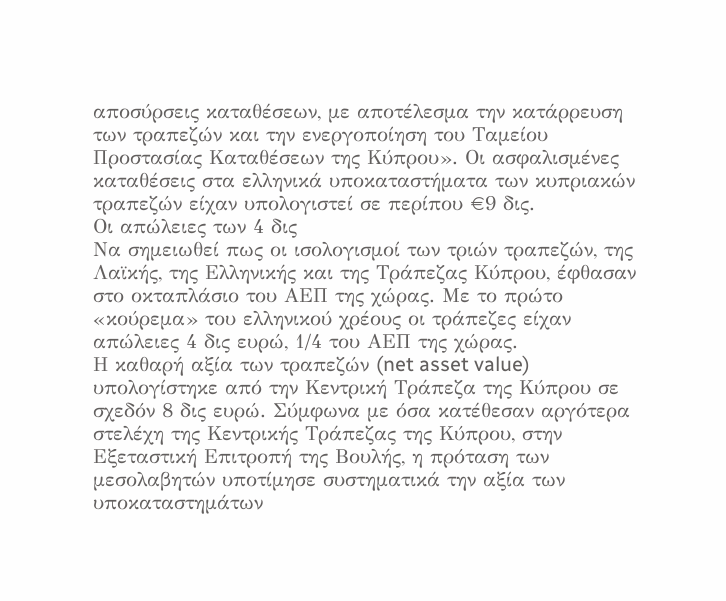αποσύρσεις καταθέσεων, με αποτέλεσμα την κατάρρευση των τραπεζών και την ενεργοποίηση του Ταμείου Προστασίας Καταθέσεων της Κύπρου». Οι ασφαλισμένες καταθέσεις στα ελληνικά υποκαταστήματα των κυπριακών τραπεζών είχαν υπολογιστεί σε περίπου €9 δις.
Οι απώλειες των 4 δις
Να σημειωθεί πως οι ισολογισμοί των τριών τραπεζών, της Λαϊκής, της Ελληνικής και της Τράπεζας Κύπρου, έφθασαν στο οκταπλάσιο του ΑΕΠ της χώρας. Με το πρώτο «κούρεμα» του ελληνικού χρέους οι τράπεζες είχαν απώλειες 4 δις ευρώ, 1/4 του ΑΕΠ της χώρας.
Η καθαρή αξία των τραπεζών (net asset value) υπολογίστηκε από την Κεντρική Τράπεζα της Κύπρου σε σχεδόν 8 δις ευρώ. Σύμφωνα με όσα κατέθεσαν αργότερα στελέχη της Κεντρικής Τράπεζας της Κύπρου, στην Εξεταστική Επιτροπή της Βουλής, η πρόταση των μεσολαβητών υποτίμησε συστηματικά την αξία των υποκαταστημάτων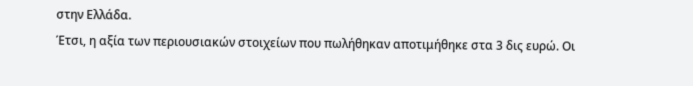στην Ελλάδα.
Έτσι, η αξία των περιουσιακών στοιχείων που πωλήθηκαν αποτιμήθηκε στα 3 δις ευρώ. Οι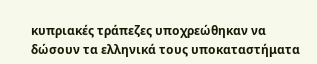κυπριακές τράπεζες υποχρεώθηκαν να δώσουν τα ελληνικά τους υποκαταστήματα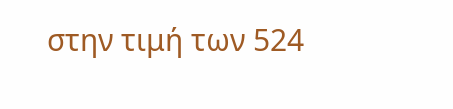στην τιμή των 524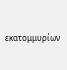εκατομμυρίων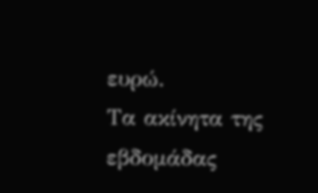ευρώ.
Τα ακίνητα της εβδομάδας